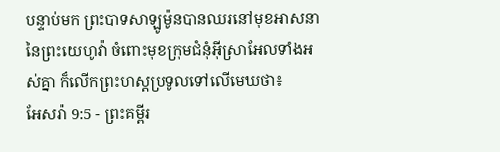បន្ទាប់មក ព្រះបាទសាឡូម៉ូនបានឈរនៅមុខអាសនានៃព្រះយេហូវ៉ា ចំពោះមុខក្រុមជំនុំអ៊ីស្រាអែលទាំងអស់គ្នា ក៏លើកព្រះហស្តប្រទូលទៅលើមេឃថា៖
អែសរ៉ា 9:5 - ព្រះគម្ពីរ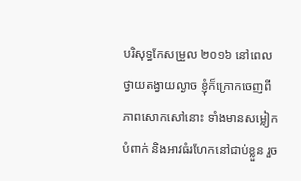បរិសុទ្ធកែសម្រួល ២០១៦ នៅពេលថ្វាយតង្វាយល្ងាច ខ្ញុំក៏ក្រោកចេញពីភាពសោកសៅនោះ ទាំងមានសម្លៀកបំពាក់ និងអាវធំរហែកនៅជាប់ខ្លួន រួច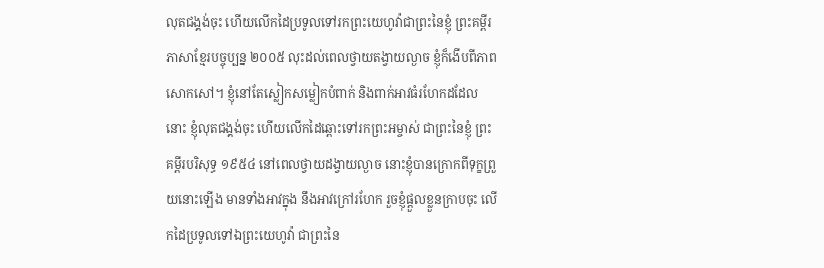លុតជង្គង់ចុះ ហើយលើកដៃប្រទូលទៅរកព្រះយេហូវ៉ាជាព្រះនៃខ្ញុំ ព្រះគម្ពីរភាសាខ្មែរបច្ចុប្បន្ន ២០០៥ លុះដល់ពេលថ្វាយតង្វាយល្ងាច ខ្ញុំក៏ងើបពីភាពសោកសៅ។ ខ្ញុំនៅតែស្លៀកសម្លៀកបំពាក់ និងពាក់អាវធំរហែកដដែលនោះ ខ្ញុំលុតជង្គង់ចុះ ហើយលើកដៃឆ្ពោះទៅរកព្រះអម្ចាស់ ជាព្រះនៃខ្ញុំ ព្រះគម្ពីរបរិសុទ្ធ ១៩៥៤ នៅពេលថ្វាយដង្វាយល្ងាច នោះខ្ញុំបានក្រោកពីទុក្ខព្រួយនោះឡើង មានទាំងអាវក្នុង នឹងអាវក្រៅរហែក រួចខ្ញុំផ្តួលខ្លួនក្រាបចុះ លើកដៃប្រទូលទៅឯព្រះយេហូវ៉ា ជាព្រះនៃ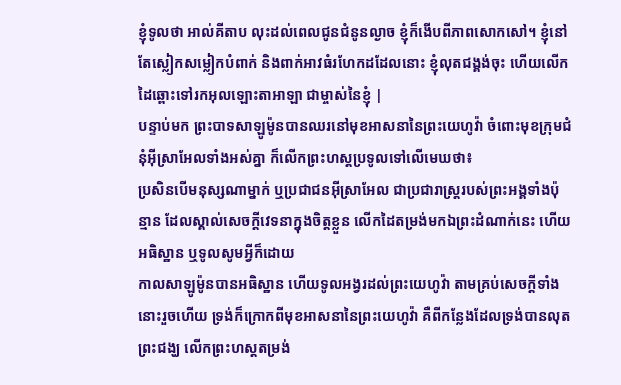ខ្ញុំទូលថា អាល់គីតាប លុះដល់ពេលជូនជំនូនល្ងាច ខ្ញុំក៏ងើបពីភាពសោកសៅ។ ខ្ញុំនៅតែស្លៀកសម្លៀកបំពាក់ និងពាក់អាវធំរហែកដដែលនោះ ខ្ញុំលុតជង្គង់ចុះ ហើយលើកដៃឆ្ពោះទៅរកអុលឡោះតាអាឡា ជាម្ចាស់នៃខ្ញុំ |
បន្ទាប់មក ព្រះបាទសាឡូម៉ូនបានឈរនៅមុខអាសនានៃព្រះយេហូវ៉ា ចំពោះមុខក្រុមជំនុំអ៊ីស្រាអែលទាំងអស់គ្នា ក៏លើកព្រះហស្តប្រទូលទៅលើមេឃថា៖
ប្រសិនបើមនុស្សណាម្នាក់ ឬប្រជាជនអ៊ីស្រាអែល ជាប្រជារាស្ត្ររបស់ព្រះអង្គទាំងប៉ុន្មាន ដែលស្គាល់សេចក្ដីវេទនាក្នុងចិត្តខ្លួន លើកដៃតម្រង់មកឯព្រះដំណាក់នេះ ហើយអធិស្ឋាន ឬទូលសូមអ្វីក៏ដោយ
កាលសាឡូម៉ូនបានអធិស្ឋាន ហើយទូលអង្វរដល់ព្រះយេហូវ៉ា តាមគ្រប់សេចក្ដីទាំងនោះរួចហើយ ទ្រង់ក៏ក្រោកពីមុខអាសនានៃព្រះយេហូវ៉ា គឺពីកន្លែងដែលទ្រង់បានលុតព្រះជង្ឃ លើកព្រះហស្តតម្រង់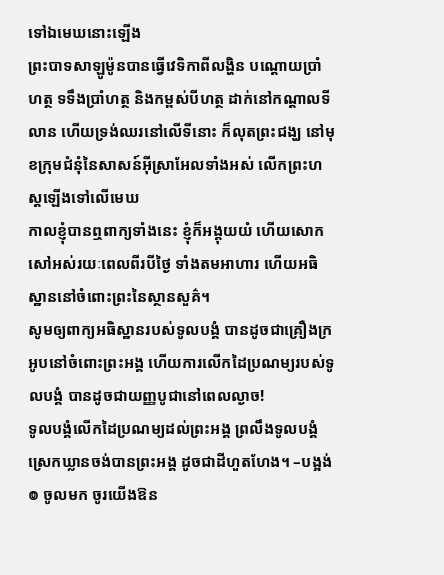ទៅឯមេឃនោះឡើង
ព្រះបាទសាឡូម៉ូនបានធ្វើវេទិកាពីលង្ហិន បណ្តោយប្រាំហត្ថ ទទឹងប្រាំហត្ថ និងកម្ពស់បីហត្ថ ដាក់នៅកណ្ដាលទីលាន ហើយទ្រង់ឈរនៅលើទីនោះ ក៏លុតព្រះជង្ឃ នៅមុខក្រុមជំនុំនៃសាសន៍អ៊ីស្រាអែលទាំងអស់ លើកព្រះហស្តឡើងទៅលើមេឃ
កាលខ្ញុំបានឮពាក្យទាំងនេះ ខ្ញុំក៏អង្គុយយំ ហើយសោកសៅអស់រយៈពេលពីរបីថ្ងៃ ទាំងតមអាហារ ហើយអធិស្ឋាននៅចំពោះព្រះនៃស្ថានសួគ៌។
សូមឲ្យពាក្យអធិស្ឋានរបស់ទូលបង្គំ បានដូចជាគ្រឿងក្រអូបនៅចំពោះព្រះអង្គ ហើយការលើកដៃប្រណម្យរបស់ទូលបង្គំ បានដូចជាយញ្ញបូជានៅពេលល្ងាច!
ទូលបង្គំលើកដៃប្រណម្យដល់ព្រះអង្គ ព្រលឹងទូលបង្គំស្រេកឃ្លានចង់បានព្រះអង្គ ដូចជាដីហួតហែង។ –បង្អង់
៙ ចូលមក ចូរយើងឱន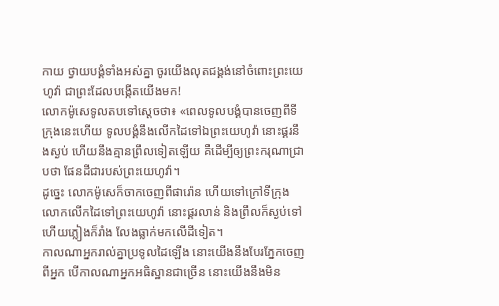កាយ ថ្វាយបង្គំទាំងអស់គ្នា ចូរយើងលុតជង្គង់នៅចំពោះព្រះយេហូវ៉ា ជាព្រះដែលបង្កើតយើងមក!
លោកម៉ូសេទូលតបទៅស្តេចថា៖ «ពេលទូលបង្គំបានចេញពីទីក្រុងនេះហើយ ទូលបង្គំនឹងលើកដៃទៅឯព្រះយេហូវ៉ា នោះផ្គរនឹងស្ងប់ ហើយនឹងគ្មានព្រឹលទៀតឡើយ គឺដើម្បីឲ្យព្រះករុណាជ្រាបថា ផែនដីជារបស់ព្រះយេហូវ៉ា។
ដូច្នេះ លោកម៉ូសេក៏ចាកចេញពីផារ៉ោន ហើយទៅក្រៅទីក្រុង លោកលើកដៃទៅព្រះយេហូវ៉ា នោះផ្គរលាន់ និងព្រឹលក៏ស្ងប់ទៅ ហើយភ្លៀងក៏រាំង លែងធ្លាក់មកលើដីទៀត។
កាលណាអ្នករាល់គ្នាប្រទូលដៃឡើង នោះយើងនឹងបែរភ្នែកចេញពីអ្នក បើកាលណាអ្នកអធិស្ឋានជាច្រើន នោះយើងនឹងមិន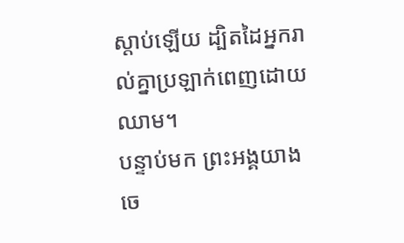ស្តាប់ឡើយ ដ្បិតដៃអ្នករាល់គ្នាប្រឡាក់ពេញដោយឈាម។
បន្ទាប់មក ព្រះអង្គយាងចេ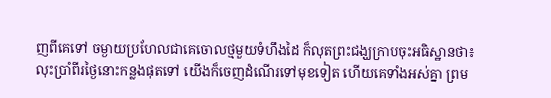ញពីគេទៅ ចម្ងាយប្រហែលជាគេចោលថ្មមួយទំហឹងដៃ ក៏លុតព្រះជង្ឃក្រាបចុះអធិស្ឋានថា៖
លុះប្រាំពីរថ្ងៃនោះកន្លងផុតទៅ យើងក៏ចេញដំណើរទៅមុខទៀត ហើយគេទាំងអស់គ្នា ព្រម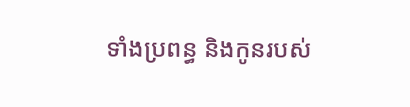ទាំងប្រពន្ធ និងកូនរបស់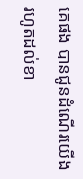គេផង បានជូនដំណើរយើង រហូតដល់ខា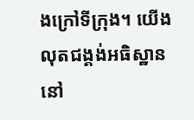ងក្រៅទីក្រុង។ យើងលុតជង្គង់អធិស្ឋាននៅ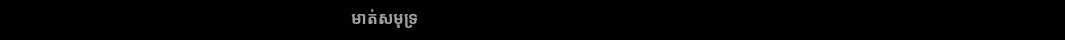មាត់សមុទ្រ